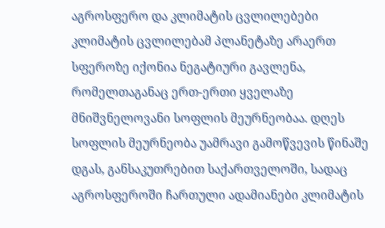აგროსფერო და კლიმატის ცვლილებები
კლიმატის ცვლილებამ პლანეტაზე არაერთ სფეროზე იქონია ნეგატიური გავლენა, რომელთაგანაც ერთ-ერთი ყველაზე მნიშვნელოვანი სოფლის მეურნეობაა. დღეს სოფლის მეურნეობა უამრავი გამოწვევის წინაშე დგას, განსაკუთრებით საქართველოში, სადაც აგროსფეროში ჩართული ადამიანები კლიმატის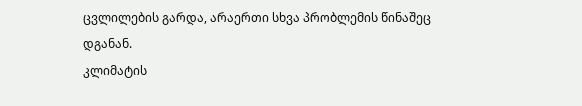ცვლილების გარდა, არაერთი სხვა პრობლემის წინაშეც დგანან.
კლიმატის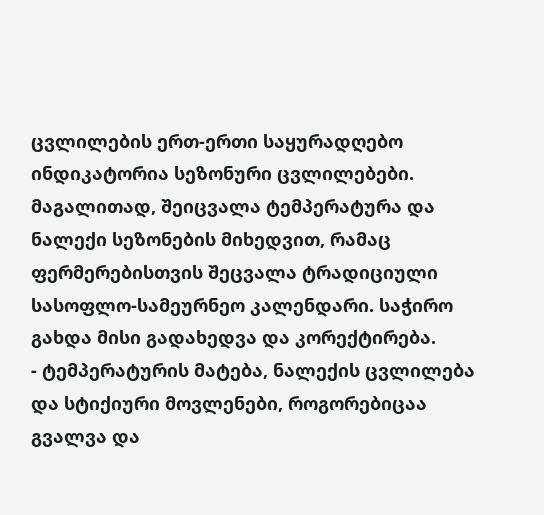ცვლილების ერთ-ერთი საყურადღებო ინდიკატორია სეზონური ცვლილებები. მაგალითად, შეიცვალა ტემპერატურა და ნალექი სეზონების მიხედვით, რამაც ფერმერებისთვის შეცვალა ტრადიციული სასოფლო-სამეურნეო კალენდარი. საჭირო გახდა მისი გადახედვა და კორექტირება.
- ტემპერატურის მატება, ნალექის ცვლილება და სტიქიური მოვლენები, როგორებიცაა გვალვა და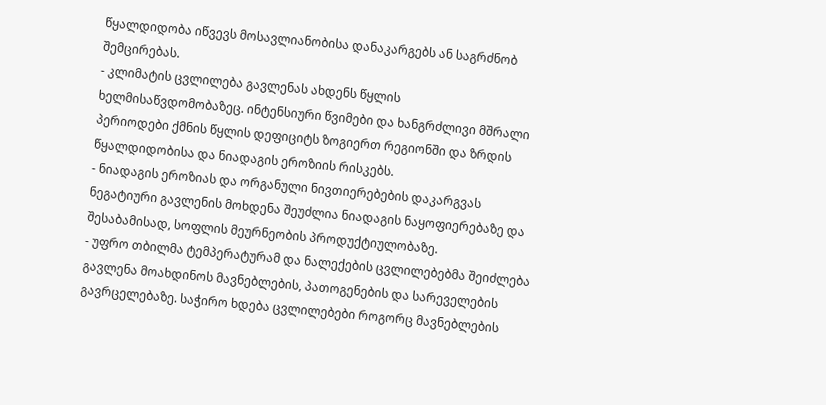წყალდიდობა იწვევს მოსავლიანობისა დანაკარგებს ან საგრძნობ შემცირებას.
- კლიმატის ცვლილება გავლენას ახდენს წყლის ხელმისაწვდომობაზეც. ინტენსიური წვიმები და ხანგრძლივი მშრალი პერიოდები ქმნის წყლის დეფიციტს ზოგიერთ რეგიონში და ზრდის წყალდიდობისა და ნიადაგის ეროზიის რისკებს.
- ნიადაგის ეროზიას და ორგანული ნივთიერებების დაკარგვას ნეგატიური გავლენის მოხდენა შეუძლია ნიადაგის ნაყოფიერებაზე და შესაბამისად, სოფლის მეურნეობის პროდუქტიულობაზე.
- უფრო თბილმა ტემპერატურამ და ნალექების ცვლილებებმა შეიძლება გავლენა მოახდინოს მავნებლების, პათოგენების და სარეველების გავრცელებაზე. საჭირო ხდება ცვლილებები როგორც მავნებლების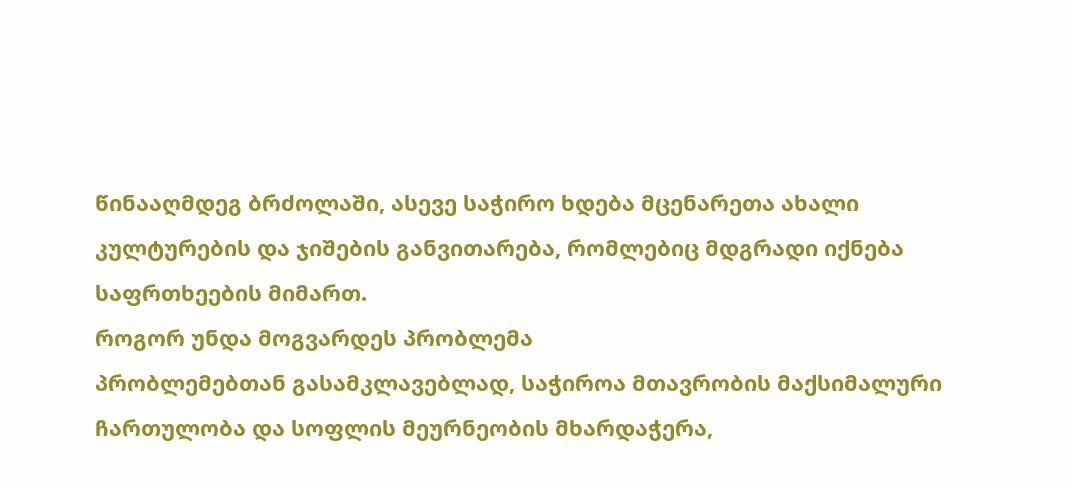წინააღმდეგ ბრძოლაში, ასევე საჭირო ხდება მცენარეთა ახალი კულტურების და ჯიშების განვითარება, რომლებიც მდგრადი იქნება საფრთხეების მიმართ.
როგორ უნდა მოგვარდეს პრობლემა
პრობლემებთან გასამკლავებლად, საჭიროა მთავრობის მაქსიმალური ჩართულობა და სოფლის მეურნეობის მხარდაჭერა,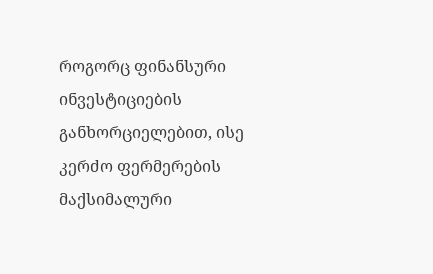როგორც ფინანსური ინვესტიციების განხორციელებით, ისე კერძო ფერმერების მაქსიმალური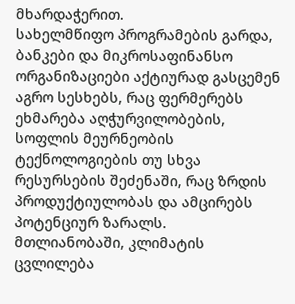მხარდაჭერით.
სახელმწიფო პროგრამების გარდა, ბანკები და მიკროსაფინანსო ორგანიზაციები აქტიურად გასცემენ აგრო სესხებს, რაც ფერმერებს ეხმარება აღჭურვილობების, სოფლის მეურნეობის ტექნოლოგიების თუ სხვა რესურსების შეძენაში, რაც ზრდის პროდუქტიულობას და ამცირებს პოტენციურ ზარალს.
მთლიანობაში, კლიმატის ცვლილება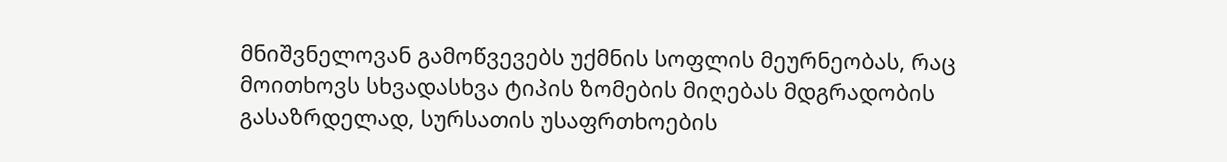მნიშვნელოვან გამოწვევებს უქმნის სოფლის მეურნეობას, რაც მოითხოვს სხვადასხვა ტიპის ზომების მიღებას მდგრადობის გასაზრდელად, სურსათის უსაფრთხოების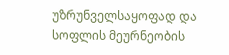უზრუნველსაყოფად და სოფლის მეურნეობის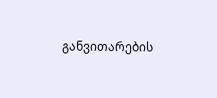განვითარების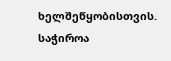ხელშეწყობისთვის. საჭიროა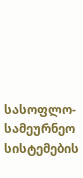სასოფლო-სამეურნეო სისტემების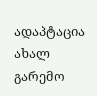ადაპტაცია ახალ გარემო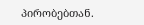პირობებთან.